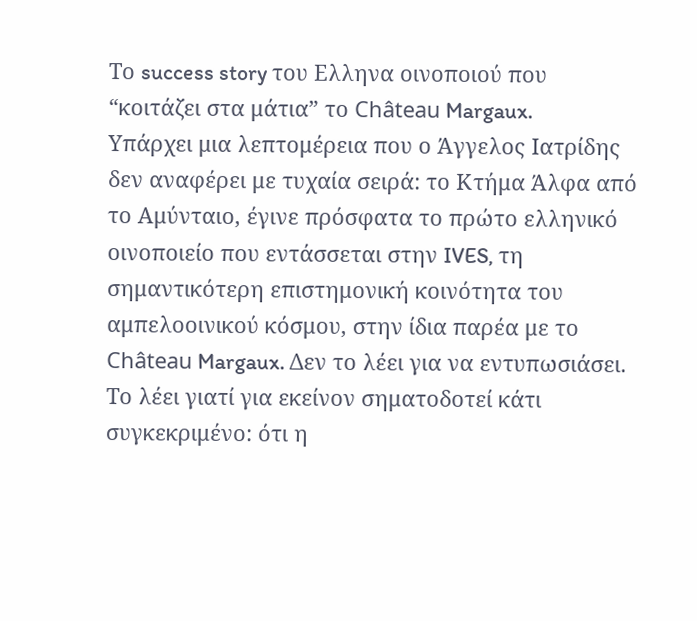Το success story του Ελληνα οινοποιού που “κοιτάζει στα μάτια” το Château Margaux.
Υπάρχει μια λεπτομέρεια που ο Άγγελος Ιατρίδης δεν αναφέρει με τυχαία σειρά: το Κτήμα Άλφα από το Αμύνταιο, έγινε πρόσφατα το πρώτο ελληνικό οινοποιείο που εντάσσεται στην IVES, τη σημαντικότερη επιστημονική κοινότητα του αμπελοοινικού κόσμου, στην ίδια παρέα με το Château Margaux. Δεν το λέει για να εντυπωσιάσει. Το λέει γιατί για εκείνον σηματοδοτεί κάτι συγκεκριμένο: ότι η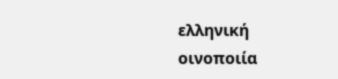ελληνική οινοποιία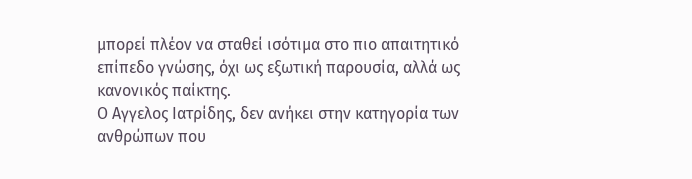μπορεί πλέον να σταθεί ισότιμα στο πιο απαιτητικό επίπεδο γνώσης, όχι ως εξωτική παρουσία, αλλά ως κανονικός παίκτης.
Ο Αγγελος Ιατρίδης, δεν ανήκει στην κατηγορία των ανθρώπων που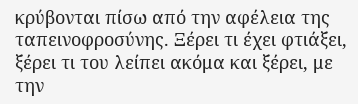κρύβονται πίσω από την αφέλεια της ταπεινοφροσύνης. Ξέρει τι έχει φτιάξει, ξέρει τι του λείπει ακόμα και ξέρει, με την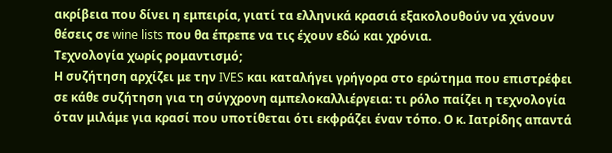ακρίβεια που δίνει η εμπειρία, γιατί τα ελληνικά κρασιά εξακολουθούν να χάνουν θέσεις σε wine lists που θα έπρεπε να τις έχουν εδώ και χρόνια.
Τεχνολογία χωρίς ρομαντισμό;
Η συζήτηση αρχίζει με την IVES και καταλήγει γρήγορα στο ερώτημα που επιστρέφει σε κάθε συζήτηση για τη σύγχρονη αμπελοκαλλιέργεια: τι ρόλο παίζει η τεχνολογία όταν μιλάμε για κρασί που υποτίθεται ότι εκφράζει έναν τόπο. Ο κ. Ιατρίδης απαντά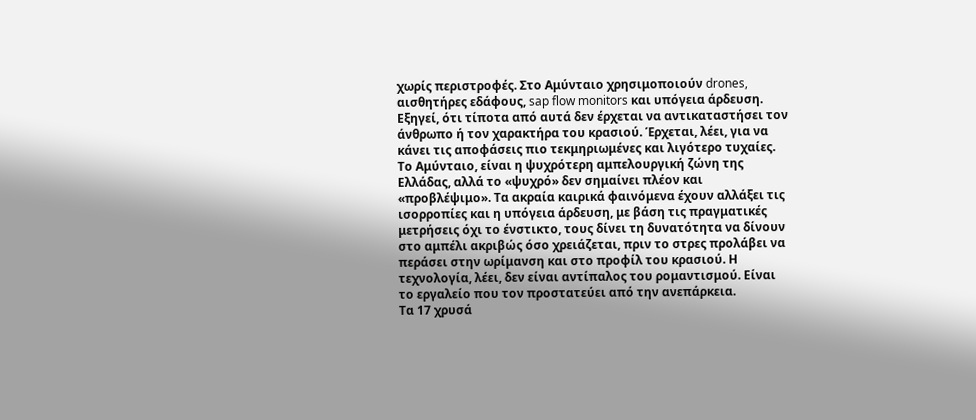χωρίς περιστροφές. Στο Αμύνταιο χρησιμοποιούν drones, αισθητήρες εδάφους, sap flow monitors και υπόγεια άρδευση. Εξηγεί, ότι τίποτα από αυτά δεν έρχεται να αντικαταστήσει τον άνθρωπο ή τον χαρακτήρα του κρασιού. Έρχεται, λέει, για να κάνει τις αποφάσεις πιο τεκμηριωμένες και λιγότερο τυχαίες.
Το Αμύνταιο, είναι η ψυχρότερη αμπελουργική ζώνη της Ελλάδας, αλλά το «ψυχρό» δεν σημαίνει πλέον και «προβλέψιμο». Τα ακραία καιρικά φαινόμενα έχουν αλλάξει τις ισορροπίες και η υπόγεια άρδευση, με βάση τις πραγματικές μετρήσεις όχι το ένστικτο, τους δίνει τη δυνατότητα να δίνουν στο αμπέλι ακριβώς όσο χρειάζεται, πριν το στρες προλάβει να περάσει στην ωρίμανση και στο προφίλ του κρασιού. Η τεχνολογία, λέει, δεν είναι αντίπαλος του ρομαντισμού. Είναι το εργαλείο που τον προστατεύει από την ανεπάρκεια.
Τα 17 χρυσά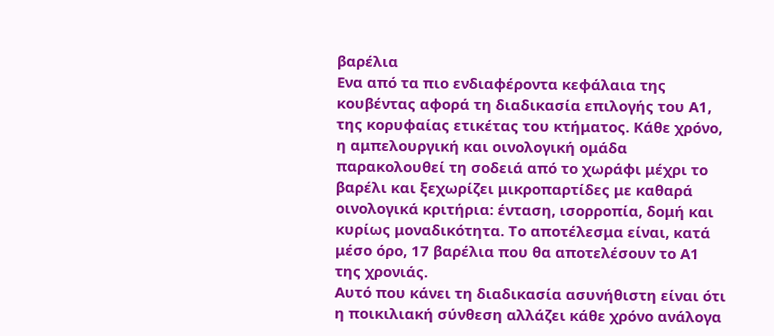βαρέλια
Ενα από τα πιο ενδιαφέροντα κεφάλαια της κουβέντας αφορά τη διαδικασία επιλογής του Α1, της κορυφαίας ετικέτας του κτήματος. Κάθε χρόνο, η αμπελουργική και οινολογική ομάδα παρακολουθεί τη σοδειά από το χωράφι μέχρι το βαρέλι και ξεχωρίζει μικροπαρτίδες με καθαρά οινολογικά κριτήρια: ένταση, ισορροπία, δομή και κυρίως μοναδικότητα. Το αποτέλεσμα είναι, κατά μέσο όρο, 17 βαρέλια που θα αποτελέσουν το Α1 της χρονιάς.
Αυτό που κάνει τη διαδικασία ασυνήθιστη είναι ότι η ποικιλιακή σύνθεση αλλάζει κάθε χρόνο ανάλογα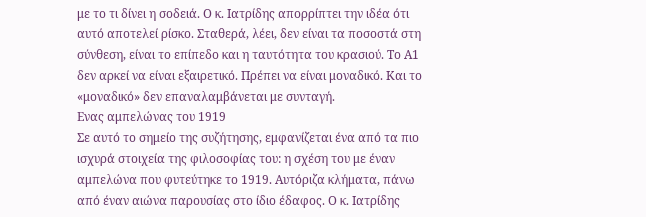με το τι δίνει η σοδειά. Ο κ. Ιατρίδης απορρίπτει την ιδέα ότι αυτό αποτελεί ρίσκο. Σταθερά, λέει, δεν είναι τα ποσοστά στη σύνθεση, είναι το επίπεδο και η ταυτότητα του κρασιού. Το Α1 δεν αρκεί να είναι εξαιρετικό. Πρέπει να είναι μοναδικό. Και το «μοναδικό» δεν επαναλαμβάνεται με συνταγή.
Ενας αμπελώνας του 1919
Σε αυτό το σημείο της συζήτησης, εμφανίζεται ένα από τα πιο ισχυρά στοιχεία της φιλοσοφίας του: η σχέση του με έναν αμπελώνα που φυτεύτηκε το 1919. Αυτόριζα κλήματα, πάνω από έναν αιώνα παρουσίας στο ίδιο έδαφος. Ο κ. Ιατρίδης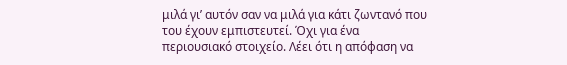μιλά γι’ αυτόν σαν να μιλά για κάτι ζωντανό που του έχουν εμπιστευτεί. Όχι για ένα περιουσιακό στοιχείο. Λέει ότι η απόφαση να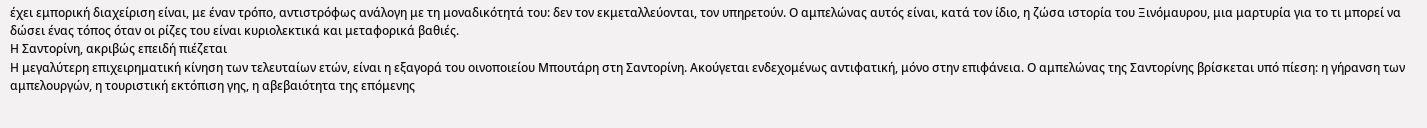έχει εμπορική διαχείριση είναι, με έναν τρόπο, αντιστρόφως ανάλογη με τη μοναδικότητά του: δεν τον εκμεταλλεύονται, τον υπηρετούν. Ο αμπελώνας αυτός είναι, κατά τον ίδιο, η ζώσα ιστορία του Ξινόμαυρου, μια μαρτυρία για το τι μπορεί να δώσει ένας τόπος όταν οι ρίζες του είναι κυριολεκτικά και μεταφορικά βαθιές.
Η Σαντορίνη, ακριβώς επειδή πιέζεται
Η μεγαλύτερη επιχειρηματική κίνηση των τελευταίων ετών, είναι η εξαγορά του οινοποιείου Μπουτάρη στη Σαντορίνη. Ακούγεται ενδεχομένως αντιφατική, μόνο στην επιφάνεια. Ο αμπελώνας της Σαντορίνης βρίσκεται υπό πίεση: η γήρανση των αμπελουργών, η τουριστική εκτόπιση γης, η αβεβαιότητα της επόμενης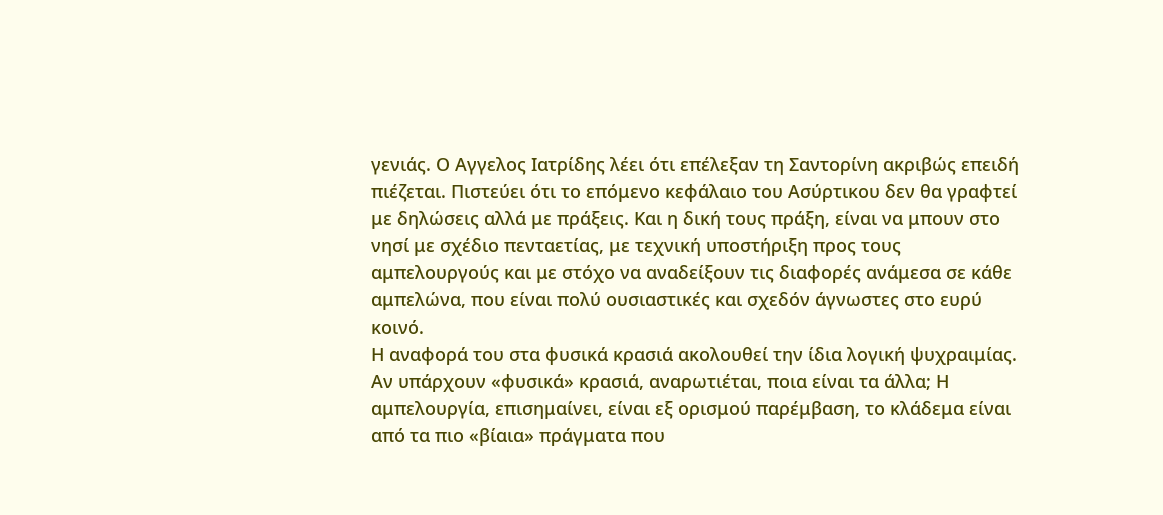γενιάς. Ο Αγγελος Ιατρίδης λέει ότι επέλεξαν τη Σαντορίνη ακριβώς επειδή πιέζεται. Πιστεύει ότι το επόμενο κεφάλαιο του Ασύρτικου δεν θα γραφτεί με δηλώσεις αλλά με πράξεις. Και η δική τους πράξη, είναι να μπουν στο νησί με σχέδιο πενταετίας, με τεχνική υποστήριξη προς τους αμπελουργούς και με στόχο να αναδείξουν τις διαφορές ανάμεσα σε κάθε αμπελώνα, που είναι πολύ ουσιαστικές και σχεδόν άγνωστες στο ευρύ κοινό.
Η αναφορά του στα φυσικά κρασιά ακολουθεί την ίδια λογική ψυχραιμίας. Αν υπάρχουν «φυσικά» κρασιά, αναρωτιέται, ποια είναι τα άλλα; Η αμπελουργία, επισημαίνει, είναι εξ ορισμού παρέμβαση, το κλάδεμα είναι από τα πιο «βίαια» πράγματα που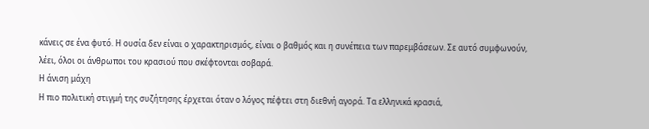κάνεις σε ένα φυτό. Η ουσία δεν είναι ο χαρακτηρισμός, είναι ο βαθμός και η συνέπεια των παρεμβάσεων. Σε αυτό συμφωνούν, λέει, όλοι οι άνθρωποι του κρασιού που σκέφτονται σοβαρά.
Η άνιση μάχη
Η πιο πολιτική στιγμή της συζήτησης έρχεται όταν ο λόγος πέφτει στη διεθνή αγορά. Τα ελληνικά κρασιά,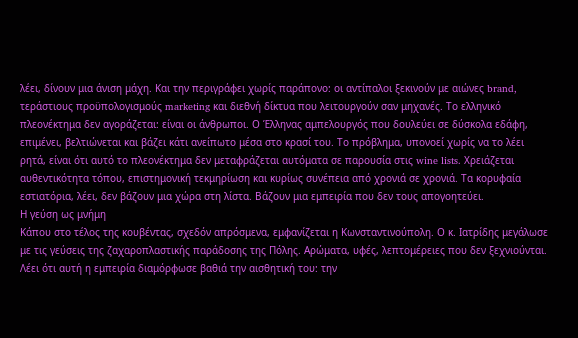λέει, δίνουν μια άνιση μάχη. Και την περιγράφει χωρίς παράπονο: οι αντίπαλοι ξεκινούν με αιώνες brand, τεράστιους προϋπολογισμούς marketing και διεθνή δίκτυα που λειτουργούν σαν μηχανές. Το ελληνικό πλεονέκτημα δεν αγοράζεται: είναι οι άνθρωποι. Ο Έλληνας αμπελουργός που δουλεύει σε δύσκολα εδάφη, επιμένει, βελτιώνεται και βάζει κάτι ανείπωτο μέσα στο κρασί του. Το πρόβλημα, υπονοεί χωρίς να το λέει ρητά, είναι ότι αυτό το πλεονέκτημα δεν μεταφράζεται αυτόματα σε παρουσία στις wine lists. Χρειάζεται αυθεντικότητα τόπου, επιστημονική τεκμηρίωση και κυρίως συνέπεια από χρονιά σε χρονιά. Τα κορυφαία εστιατόρια, λέει, δεν βάζουν μια χώρα στη λίστα. Βάζουν μια εμπειρία που δεν τους απογοητεύει.
Η γεύση ως μνήμη
Κάπου στο τέλος της κουβέντας, σχεδόν απρόσμενα, εμφανίζεται η Κωνσταντινούπολη. Ο κ. Ιατρίδης μεγάλωσε με τις γεύσεις της ζαχαροπλαστικής παράδοσης της Πόλης. Αρώματα, υφές, λεπτομέρειες που δεν ξεχνιούνται. Λέει ότι αυτή η εμπειρία διαμόρφωσε βαθιά την αισθητική του: την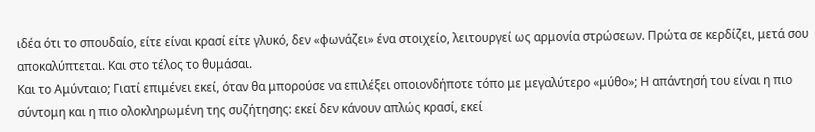ιδέα ότι το σπουδαίο, είτε είναι κρασί είτε γλυκό, δεν «φωνάζει» ένα στοιχείο, λειτουργεί ως αρμονία στρώσεων. Πρώτα σε κερδίζει, μετά σου αποκαλύπτεται. Και στο τέλος το θυμάσαι.
Και το Αμύνταιο; Γιατί επιμένει εκεί, όταν θα μπορούσε να επιλέξει οποιονδήποτε τόπο με μεγαλύτερο «μύθο»; Η απάντησή του είναι η πιο σύντομη και η πιο ολοκληρωμένη της συζήτησης: εκεί δεν κάνουν απλώς κρασί, εκεί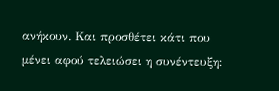ανήκουν. Και προσθέτει κάτι που μένει αφού τελειώσει η συνέντευξη: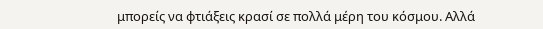μπορείς να φτιάξεις κρασί σε πολλά μέρη του κόσμου. Αλλά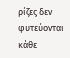ρίζες δεν φυτεύονται κάθε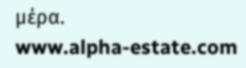μέρα.
www.alpha-estate.com